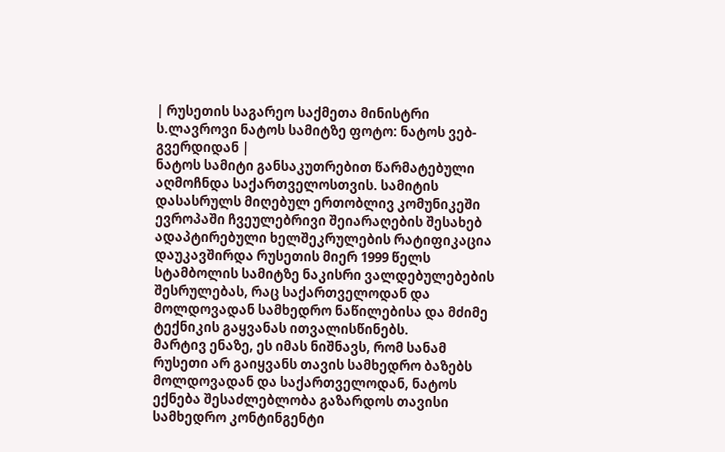| რუსეთის საგარეო საქმეთა მინისტრი ს.ლავროვი ნატოს სამიტზე ფოტო: ნატოს ვებ-გვერდიდან |
ნატოს სამიტი განსაკუთრებით წარმატებული აღმოჩნდა საქართველოსთვის. სამიტის დასასრულს მიღებულ ერთობლივ კომუნიკეში ევროპაში ჩვეულებრივი შეიარაღების შესახებ ადაპტირებული ხელშეკრულების რატიფიკაცია დაუკავშირდა რუსეთის მიერ 1999 წელს სტამბოლის სამიტზე ნაკისრი ვალდებულებების შესრულებას, რაც საქართველოდან და მოლდოვადან სამხედრო ნაწილებისა და მძიმე ტექნიკის გაყვანას ითვალისწინებს.
მარტივ ენაზე, ეს იმას ნიშნავს, რომ სანამ რუსეთი არ გაიყვანს თავის სამხედრო ბაზებს მოლდოვადან და საქართველოდან, ნატოს ექნება შესაძლებლობა გაზარდოს თავისი სამხედრო კონტინგენტი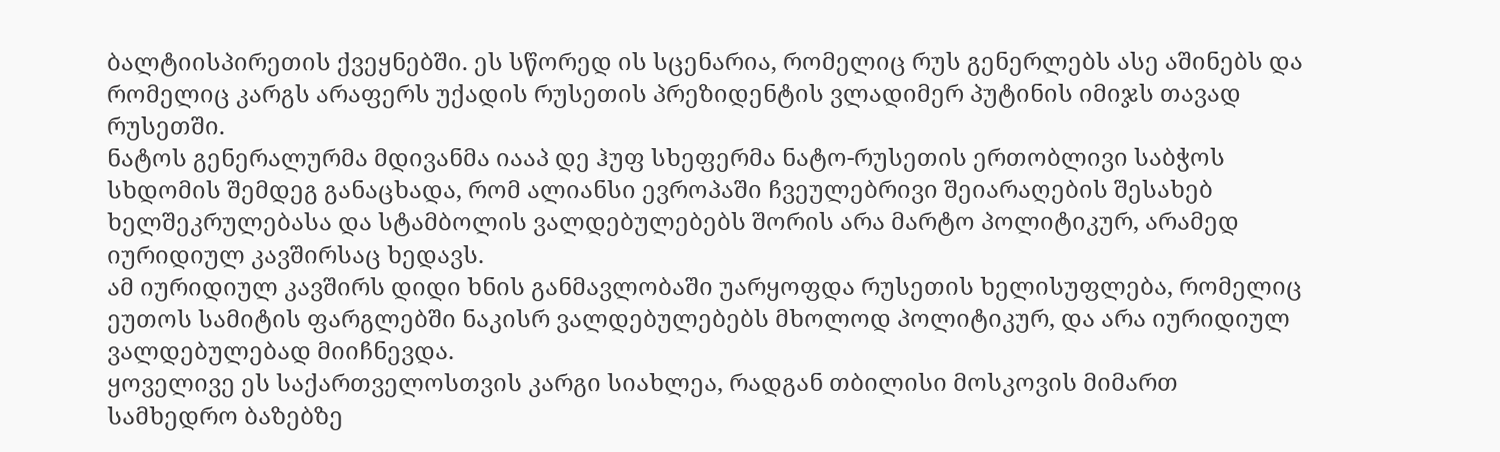ბალტიისპირეთის ქვეყნებში. ეს სწორედ ის სცენარია, რომელიც რუს გენერლებს ასე აშინებს და რომელიც კარგს არაფერს უქადის რუსეთის პრეზიდენტის ვლადიმერ პუტინის იმიჯს თავად რუსეთში.
ნატოს გენერალურმა მდივანმა იააპ დე ჰუფ სხეფერმა ნატო-რუსეთის ერთობლივი საბჭოს სხდომის შემდეგ განაცხადა, რომ ალიანსი ევროპაში ჩვეულებრივი შეიარაღების შესახებ ხელშეკრულებასა და სტამბოლის ვალდებულებებს შორის არა მარტო პოლიტიკურ, არამედ იურიდიულ კავშირსაც ხედავს.
ამ იურიდიულ კავშირს დიდი ხნის განმავლობაში უარყოფდა რუსეთის ხელისუფლება, რომელიც ეუთოს სამიტის ფარგლებში ნაკისრ ვალდებულებებს მხოლოდ პოლიტიკურ, და არა იურიდიულ ვალდებულებად მიიჩნევდა.
ყოველივე ეს საქართველოსთვის კარგი სიახლეა, რადგან თბილისი მოსკოვის მიმართ სამხედრო ბაზებზე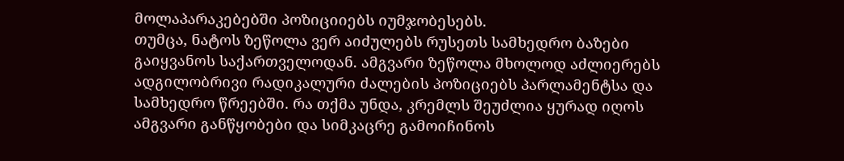მოლაპარაკებებში პოზიციიებს იუმჯობესებს.
თუმცა, ნატოს ზეწოლა ვერ აიძულებს რუსეთს სამხედრო ბაზები გაიყვანოს საქართველოდან. ამგვარი ზეწოლა მხოლოდ აძლიერებს ადგილობრივი რადიკალური ძალების პოზიციებს პარლამენტსა და სამხედრო წრეებში. რა თქმა უნდა, კრემლს შეუძლია ყურად იღოს ამგვარი განწყობები და სიმკაცრე გამოიჩინოს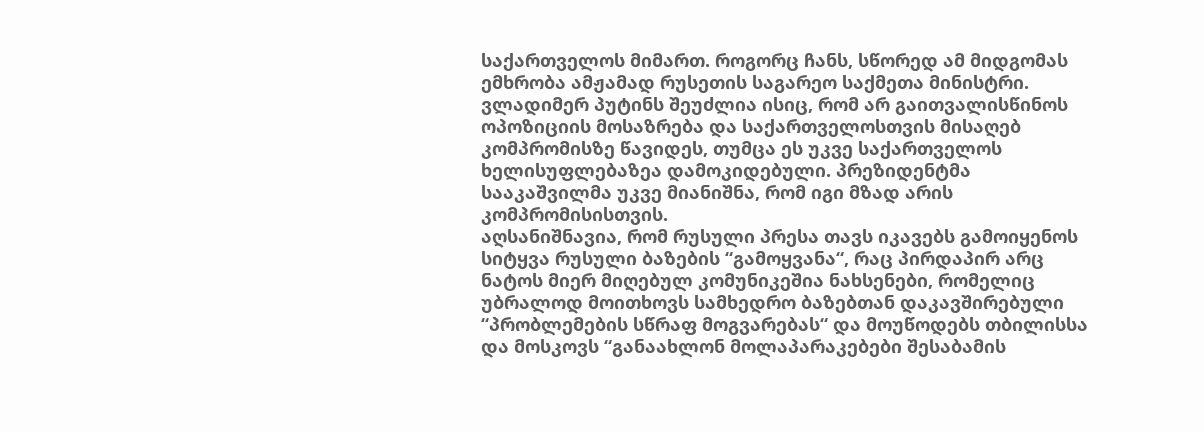საქართველოს მიმართ. როგორც ჩანს, სწორედ ამ მიდგომას ემხრობა ამჟამად რუსეთის საგარეო საქმეთა მინისტრი.
ვლადიმერ პუტინს შეუძლია ისიც, რომ არ გაითვალისწინოს ოპოზიციის მოსაზრება და საქართველოსთვის მისაღებ კომპრომისზე წავიდეს, თუმცა ეს უკვე საქართველოს ხელისუფლებაზეა დამოკიდებული. პრეზიდენტმა სააკაშვილმა უკვე მიანიშნა, რომ იგი მზად არის კომპრომისისთვის.
აღსანიშნავია, რომ რუსული პრესა თავს იკავებს გამოიყენოს სიტყვა რუსული ბაზების “გამოყვანა“, რაც პირდაპირ არც ნატოს მიერ მიღებულ კომუნიკეშია ნახსენები, რომელიც უბრალოდ მოითხოვს სამხედრო ბაზებთან დაკავშირებული “პრობლემების სწრაფ მოგვარებას“ და მოუწოდებს თბილისსა და მოსკოვს “განაახლონ მოლაპარაკებები შესაბამის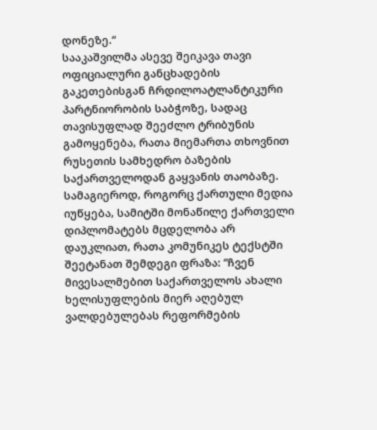დონეზე.“
სააკაშვილმა ასევე შეიკავა თავი ოფიციალური განცხადების გაკეთებისგან ჩრდილოატლანტიკური პარტნიორობის საბჭოზე, სადაც თავისუფლად შეეძლო ტრიბუნის გამოყენება, რათა მიემართა თხოვნით რუსეთის სამხედრო ბაზების საქართველოდან გაყვანის თაობაზე.
სამაგიეროდ, როგორც ქართული მედია იუწყება, სამიტში მონაწილე ქართველი დიპლომატებს მცდელობა არ დაუკლიათ, რათა კომუნიკეს ტექსტში შეეტანათ შემდეგი ფრაზა: “ჩვენ მივესალმებით საქართველოს ახალი ხელისუფლების მიერ აღებულ ვალდებულებას რეფორმების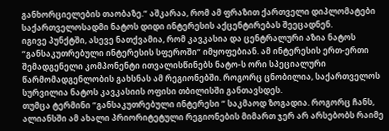განხორციელების თაობაზე.“ აშკარაა, რომ ამ ფრაზით ქართველი დიპლომატები საქართველოსადმი ნატოს დიდი ინტერესის აქცენტირებას შეეცადნენ.
იგივე პუნქტში, ასევე ნათქვამია, რომ კავკასია და ცენტრალური აზია ნატოს “განსაკუთრებული ინტერესის სფეროში“ იმყოფებიან. ამ ინტერესის ერთ-ერთი შემადგენელი კომპონენტი ითვალისწინებს ნატო-ს ორი სპეციალური წარმომადგენლობის გახსნას ამ რეგიონებში. როგორც ცნობილია, საქართველოს სურვილია ნატოს კავკასიის ოფისი თბილისში განთავსდეს.
თუმცა ტერმინი “განსაკუთრებული ინტერესი “ საკმაოდ ზოგადია. როგორც ჩანს, ალიანსში ამ ახალი პრიორიტეტული რეგიონების მიმართ ჯერ არ არსებობს რაიმე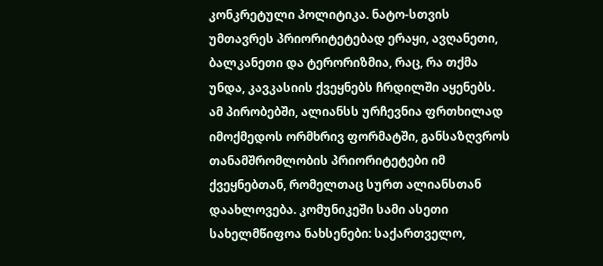კონკრეტული პოლიტიკა. ნატო-სთვის უმთავრეს პრიორიტეტებად ერაყი, ავღანეთი, ბალკანეთი და ტერორიზმია, რაც, რა თქმა უნდა, კავკასიის ქვეყნებს ჩრდილში აყენებს.
ამ პირობებში, ალიანსს ურჩევნია ფრთხილად იმოქმედოს ორმხრივ ფორმატში, განსაზღვროს თანამშრომლობის პრიორიტეტები იმ ქვეყნებთან, რომელთაც სურთ ალიანსთან დაახლოვება. კომუნიკეში სამი ასეთი სახელმწიფოა ნახსენები: საქართველო,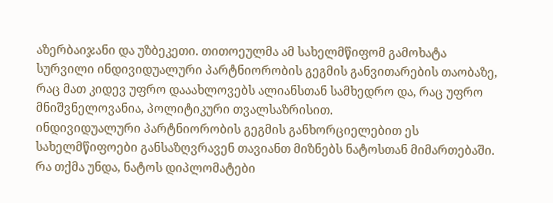აზერბაიჯანი და უზბეკეთი. თითოეულმა ამ სახელმწიფომ გამოხატა სურვილი ინდივიდუალური პარტნიორობის გეგმის განვითარების თაობაზე, რაც მათ კიდევ უფრო დააახლოვებს ალიანსთან სამხედრო და, რაც უფრო მნიშვნელოვანია, პოლიტიკური თვალსაზრისით.
ინდივიდუალური პარტნიორობის გეგმის განხორციელებით ეს სახელმწიფოები განსაზღვრავენ თავიანთ მიზნებს ნატოსთან მიმართებაში. რა თქმა უნდა, ნატოს დიპლომატები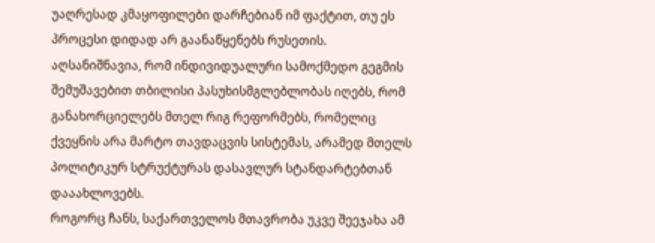უაღრესად კმაყოფილები დარჩებიან იმ ფაქტით, თუ ეს პროცესი დიდად არ გაანაწყენებს რუსეთის.
აღსანიშნავია, რომ ინდივიდუალური სამოქმედო გეგმის შემუშავებით თბილისი პასუხისმგლებლობას იღებს, რომ განახორციელებს მთელ რიგ რეფორმებს, რომელიც ქვეყნის არა მარტო თავდაცვის სისტემას, არამედ მთელს პოლიტიკურ სტრუქტურას დასავლურ სტანდარტებთან დააახლოვებს.
როგორც ჩანს, საქართველოს მთავრობა უკვე შეეჯახა ამ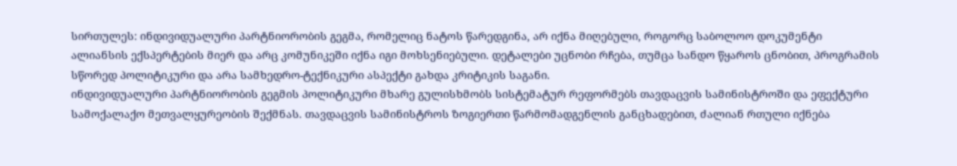სირთულეს: ინდივიდუალური პარტნიორობის გეგმა, რომელიც ნატოს წარედგინა, არ იქნა მიღებული, როგორც საბოლოო დოკუმენტი ალიანსის ექსპერტების მიერ და არც კომუნიკეში იქნა იგი მოხსენიებული. დეტალები უცნობი რჩება, თუმცა სანდო წყაროს ცნობით, პროგრამის სწორედ პოლიტიკური და არა სამხედრო-ტექნიკური ასპექტი გახდა კრიტიკის საგანი.
ინდივიდუალური პარტნიორობის გეგმის პოლიტიკური მხარე გულისხმობს სისტემატურ რეფორმებს თავდაცვის სამინისტროში და ეფექტური სამოქალაქო მეთვალყურეობის შექმნას. თავდაცვის სამინისტროს ზოგიერთი წარმომადგენლის განცხადებით, ძალიან რთული იქნება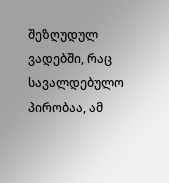შეზღუდულ ვადებში, რაც სავალდებულო პირობაა, ამ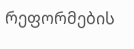რეფორმების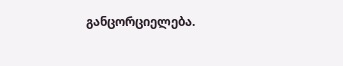განცორციელება.